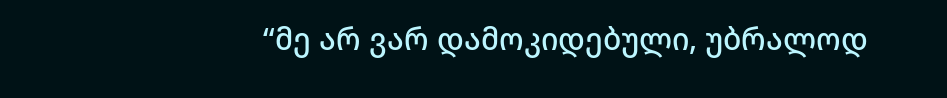“მე არ ვარ დამოკიდებული, უბრალოდ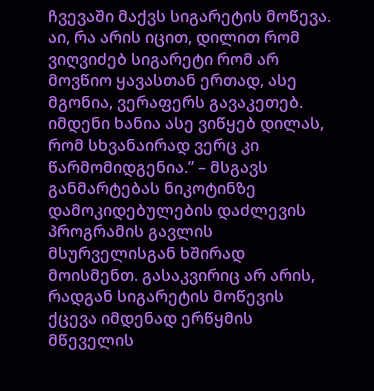ჩვევაში მაქვს სიგარეტის მოწევა. აი, რა არის იცით, დილით რომ ვიღვიძებ სიგარეტი რომ არ მოვწიო ყავასთან ერთად, ასე მგონია, ვერაფერს გავაკეთებ. იმდენი ხანია ასე ვიწყებ დილას, რომ სხვანაირად ვერც კი წარმომიდგენია.” – მსგავს განმარტებას ნიკოტინზე დამოკიდებულების დაძლევის პროგრამის გავლის მსურველისგან ხშირად მოისმენთ. გასაკვირიც არ არის, რადგან სიგარეტის მოწევის ქცევა იმდენად ერწყმის მწეველის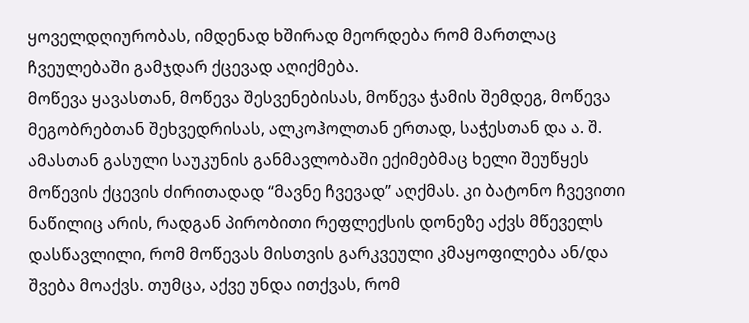ყოველდღიურობას, იმდენად ხშირად მეორდება რომ მართლაც ჩვეულებაში გამჯდარ ქცევად აღიქმება.
მოწევა ყავასთან, მოწევა შესვენებისას, მოწევა ჭამის შემდეგ, მოწევა მეგობრებთან შეხვედრისას, ალკოჰოლთან ერთად, საჭესთან და ა. შ. ამასთან გასული საუკუნის განმავლობაში ექიმებმაც ხელი შეუწყეს მოწევის ქცევის ძირითადად “მავნე ჩვევად” აღქმას. კი ბატონო ჩვევითი ნაწილიც არის, რადგან პირობითი რეფლექსის დონეზე აქვს მწეველს დასწავლილი, რომ მოწევას მისთვის გარკვეული კმაყოფილება ან/და შვება მოაქვს. თუმცა, აქვე უნდა ითქვას, რომ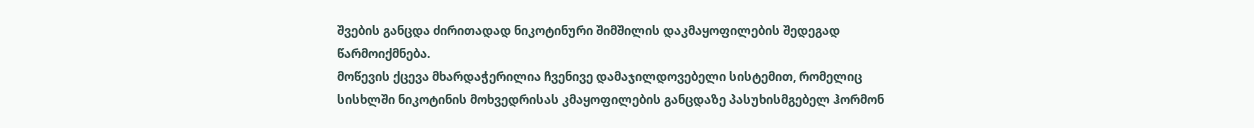შვების განცდა ძირითადად ნიკოტინური შიმშილის დაკმაყოფილების შედეგად წარმოიქმნება.
მოწევის ქცევა მხარდაჭერილია ჩვენივე დამაჯილდოვებელი სისტემით, რომელიც სისხლში ნიკოტინის მოხვედრისას კმაყოფილების განცდაზე პასუხისმგებელ ჰორმონ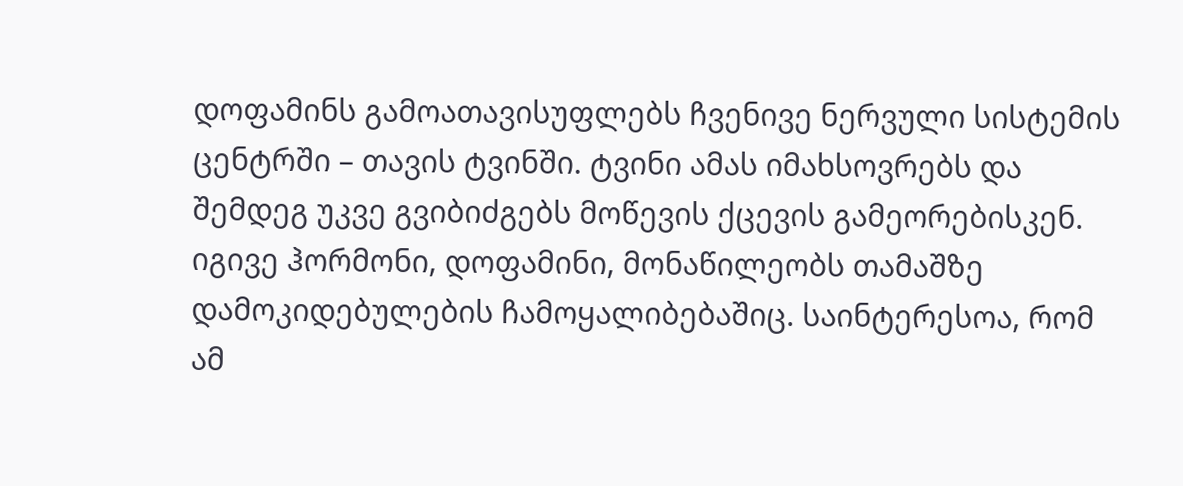დოფამინს გამოათავისუფლებს ჩვენივე ნერვული სისტემის ცენტრში – თავის ტვინში. ტვინი ამას იმახსოვრებს და შემდეგ უკვე გვიბიძგებს მოწევის ქცევის გამეორებისკენ.
იგივე ჰორმონი, დოფამინი, მონაწილეობს თამაშზე დამოკიდებულების ჩამოყალიბებაშიც. საინტერესოა, რომ ამ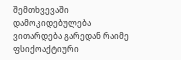შემთხვევაში დამოკიდებულება ვითარდება გარედან რაიმე ფსიქოაქტიური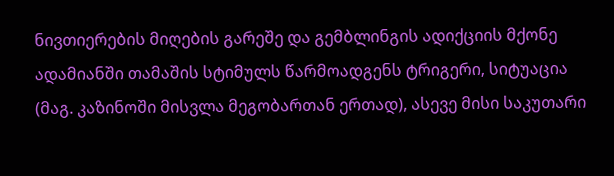ნივთიერების მიღების გარეშე და გემბლინგის ადიქციის მქონე ადამიანში თამაშის სტიმულს წარმოადგენს ტრიგერი, სიტუაცია (მაგ. კაზინოში მისვლა მეგობართან ერთად), ასევე მისი საკუთარი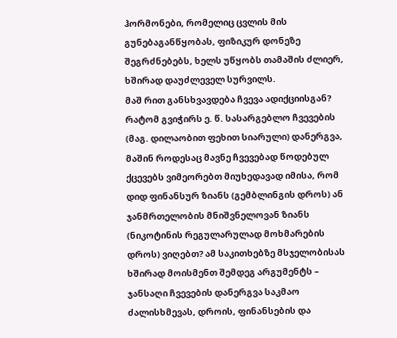ჰორმონები, რომელიც ცვლის მის გუნებაგანწყობას, ფიზიკურ დონეზე შეგრძნებებს, ხელს უწყობს თამაშის ძლიერ, ხშირად დაუძლეველ სურვილს.
მაშ რით განსხვავდება ჩვევა ადიქციისგან? რატომ გვიჭირს ე. წ. სასარგებლო ჩვევების (მაგ. დილაობით ფეხით სიარული) დანერგვა, მაშინ როდესაც მავნე ჩვევებად წოდებულ ქცევებს ვიმეორებთ მიუხედავად იმისა, რომ დიდ ფინანსურ ზიანს (გემბლინგის დროს) ან ჯანმრთელობის მნიშვნელოვან ზიანს (ნიკოტინის რეგულარულად მოხმარების დროს) ვიღებთ? ამ საკითხებზე მსჯელობისას ხშირად მოისმენთ შემდეგ არგუმენტს – ჯანსაღი ჩვევების დანერგვა საკმაო ძალისხმევას, დროის, ფინანსების და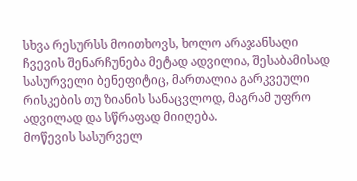სხვა რესურსს მოითხოვს, ხოლო არაჯანსაღი ჩვევის შენარჩუნება მეტად ადვილია, შესაბამისად სასურველი ბენეფიტიც, მართალია გარკვეული რისკების თუ ზიანის სანაცვლოდ, მაგრამ უფრო ადვილად და სწრაფად მიიღება.
მოწევის სასურველ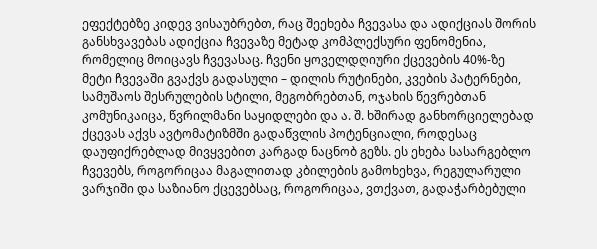ეფექტებზე კიდევ ვისაუბრებთ, რაც შეეხება ჩვევასა და ადიქციას შორის განსხვავებას ადიქცია ჩვევაზე მეტად კომპლექსური ფენომენია, რომელიც მოიცავს ჩვევასაც. ჩვენი ყოველდღიური ქცევების 40%-ზე მეტი ჩვევაში გვაქვს გადასული – დილის რუტინები, კვების პატერნები, სამუშაოს შესრულების სტილი, მეგობრებთან, ოჯახის წევრებთან კომუნიკაიცა, წვრილმანი საყიდლები და ა. შ. ხშირად განხორციელებად ქცევას აქვს ავტომატიზმში გადაწვლის პოტენციალი, როდესაც დაუფიქრებლად მივყვებით კარგად ნაცნობ გეზს. ეს ეხება სასარგებლო ჩვევებს, როგორიცაა მაგალითად კბილების გამოხეხვა, რეგულარული ვარჯიში და საზიანო ქცევებსაც, როგორიცაა, ვთქვათ, გადაჭარბებული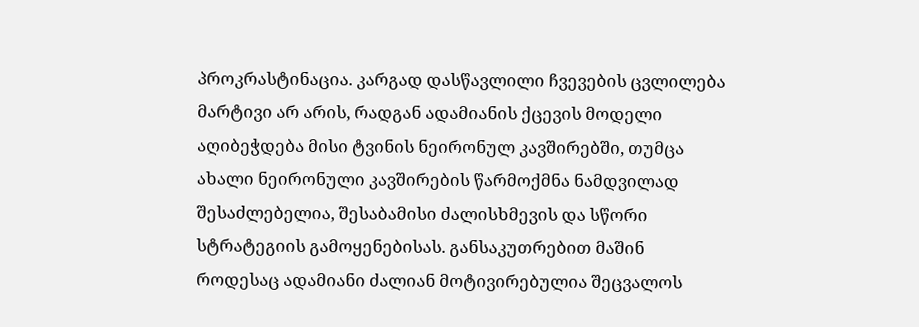პროკრასტინაცია. კარგად დასწავლილი ჩვევების ცვლილება მარტივი არ არის, რადგან ადამიანის ქცევის მოდელი აღიბეჭდება მისი ტვინის ნეირონულ კავშირებში, თუმცა ახალი ნეირონული კავშირების წარმოქმნა ნამდვილად შესაძლებელია, შესაბამისი ძალისხმევის და სწორი სტრატეგიის გამოყენებისას. განსაკუთრებით მაშინ როდესაც ადამიანი ძალიან მოტივირებულია შეცვალოს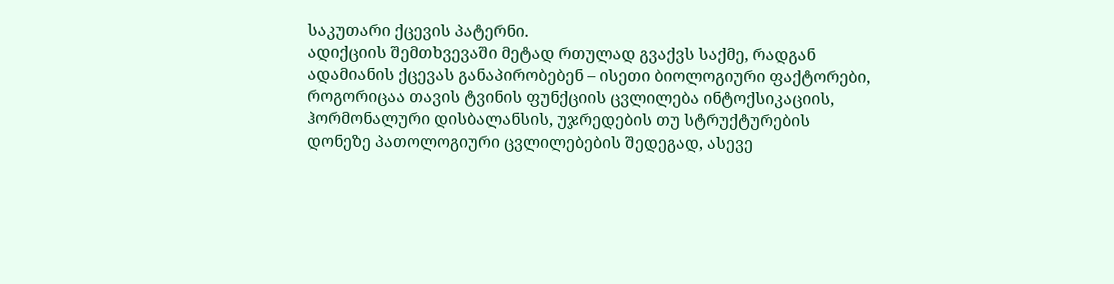საკუთარი ქცევის პატერნი.
ადიქციის შემთხვევაში მეტად რთულად გვაქვს საქმე, რადგან ადამიანის ქცევას განაპირობებენ – ისეთი ბიოლოგიური ფაქტორები, როგორიცაა თავის ტვინის ფუნქციის ცვლილება ინტოქსიკაციის, ჰორმონალური დისბალანსის, უჯრედების თუ სტრუქტურების დონეზე პათოლოგიური ცვლილებების შედეგად, ასევე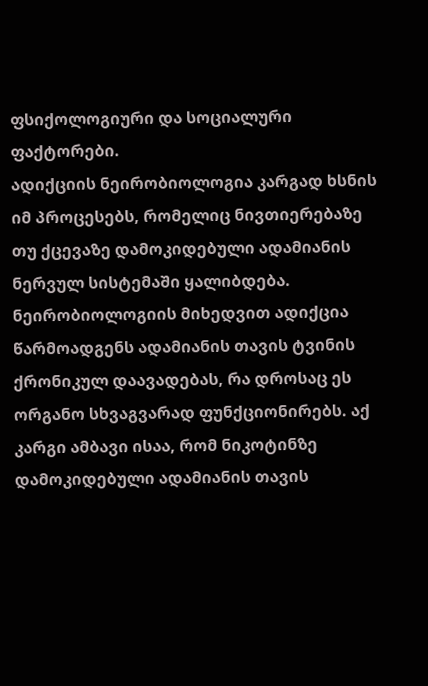ფსიქოლოგიური და სოციალური ფაქტორები.
ადიქციის ნეირობიოლოგია კარგად ხსნის იმ პროცესებს, რომელიც ნივთიერებაზე თუ ქცევაზე დამოკიდებული ადამიანის ნერვულ სისტემაში ყალიბდება. ნეირობიოლოგიის მიხედვით ადიქცია წარმოადგენს ადამიანის თავის ტვინის ქრონიკულ დაავადებას, რა დროსაც ეს ორგანო სხვაგვარად ფუნქციონირებს. აქ კარგი ამბავი ისაა, რომ ნიკოტინზე დამოკიდებული ადამიანის თავის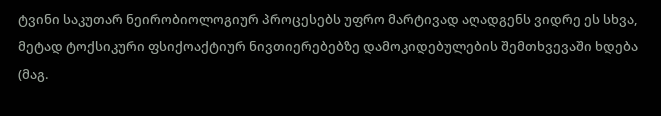ტვინი საკუთარ ნეირობიოლოგიურ პროცესებს უფრო მარტივად აღადგენს ვიდრე ეს სხვა, მეტად ტოქსიკური ფსიქოაქტიურ ნივთიერებებზე დამოკიდებულების შემთხვევაში ხდება (მაგ.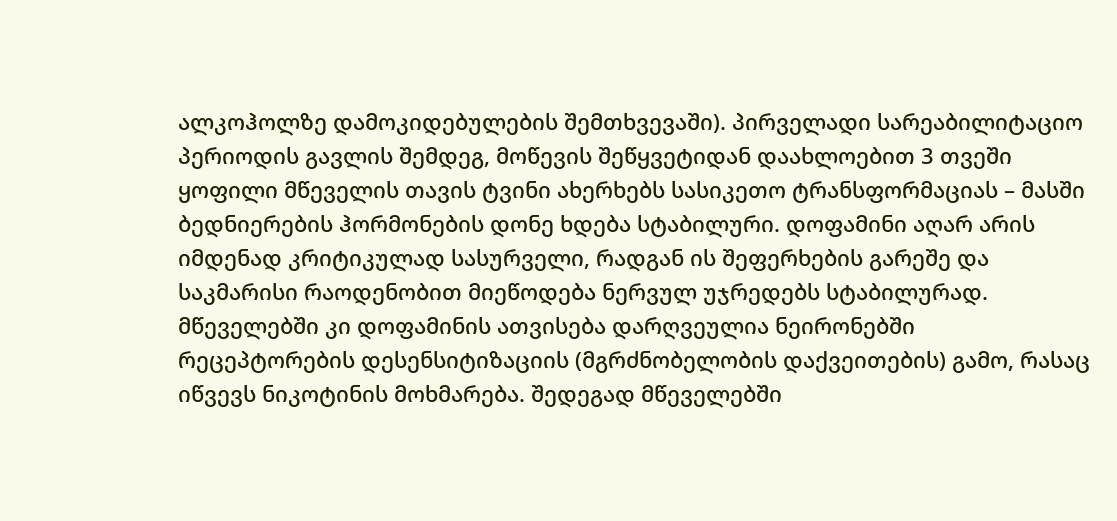ალკოჰოლზე დამოკიდებულების შემთხვევაში). პირველადი სარეაბილიტაციო პერიოდის გავლის შემდეგ, მოწევის შეწყვეტიდან დაახლოებით 3 თვეში ყოფილი მწეველის თავის ტვინი ახერხებს სასიკეთო ტრანსფორმაციას – მასში ბედნიერების ჰორმონების დონე ხდება სტაბილური. დოფამინი აღარ არის იმდენად კრიტიკულად სასურველი, რადგან ის შეფერხების გარეშე და საკმარისი რაოდენობით მიეწოდება ნერვულ უჯრედებს სტაბილურად. მწეველებში კი დოფამინის ათვისება დარღვეულია ნეირონებში რეცეპტორების დესენსიტიზაციის (მგრძნობელობის დაქვეითების) გამო, რასაც იწვევს ნიკოტინის მოხმარება. შედეგად მწეველებში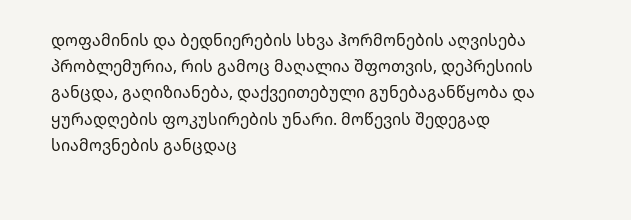დოფამინის და ბედნიერების სხვა ჰორმონების აღვისება პრობლემურია, რის გამოც მაღალია შფოთვის, დეპრესიის განცდა, გაღიზიანება, დაქვეითებული გუნებაგანწყობა და ყურადღების ფოკუსირების უნარი. მოწევის შედეგად სიამოვნების განცდაც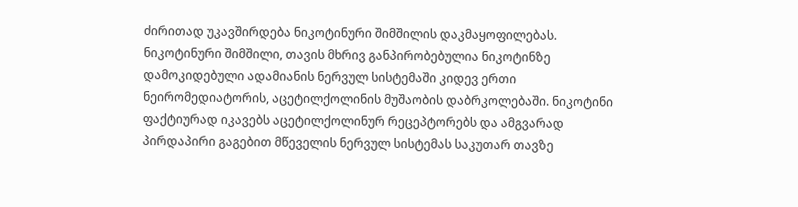ძირითად უკავშირდება ნიკოტინური შიმშილის დაკმაყოფილებას. ნიკოტინური შიმშილი, თავის მხრივ განპირობებულია ნიკოტინზე დამოკიდებული ადამიანის ნერვულ სისტემაში კიდევ ერთი ნეირომედიატორის, აცეტილქოლინის მუშაობის დაბრკოლებაში. ნიკოტინი ფაქტიურად იკავებს აცეტილქოლინურ რეცეპტორებს და ამგვარად პირდაპირი გაგებით მწეველის ნერვულ სისტემას საკუთარ თავზე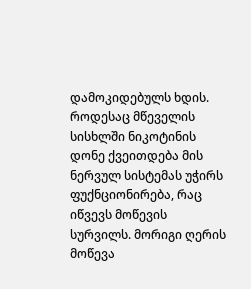დამოკიდებულს ხდის. როდესაც მწეველის სისხლში ნიკოტინის დონე ქვეითდება მის ნერვულ სისტემას უჭირს ფუქნციონირება, რაც იწვევს მოწევის სურვილს. მორიგი ღერის მოწევა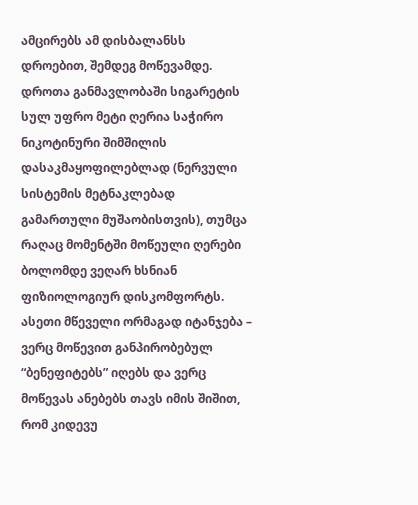ამცირებს ამ დისბალანსს დროებით, შემდეგ მოწევამდე. დროთა განმავლობაში სიგარეტის სულ უფრო მეტი ღერია საჭირო ნიკოტინური შიმშილის დასაკმაყოფილებლად (ნერვული სისტემის მეტნაკლებად გამართული მუშაობისთვის), თუმცა რაღაც მომენტში მოწეული ღერები ბოლომდე ვეღარ ხსნიან ფიზიოლოგიურ დისკომფორტს. ასეთი მწეველი ორმაგად იტანჯება – ვერც მოწევით განპირობებულ “ბენეფიტებს” იღებს და ვერც მოწევას ანებებს თავს იმის შიშით, რომ კიდევუ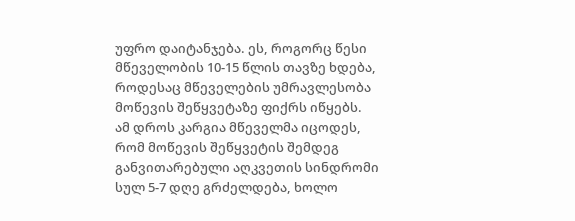უფრო დაიტანჯება. ეს, როგორც წესი მწეველობის 10-15 წლის თავზე ხდება, როდესაც მწეველების უმრავლესობა მოწევის შეწყვეტაზე ფიქრს იწყებს.
ამ დროს კარგია მწეველმა იცოდეს, რომ მოწევის შეწყვეტის შემდეგ განვითარებული აღკვეთის სინდრომი სულ 5-7 დღე გრძელდება, ხოლო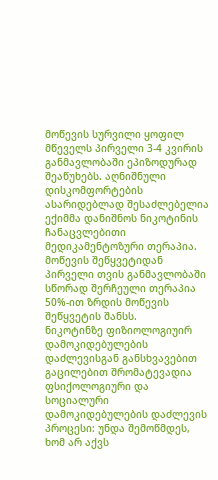მოწევის სურვილი ყოფილ მწეველს პირველი 3-4 კვირის განმავლობაში ეპიზოდურად შეაწუხებს. აღნიშნული დისკომფორტების ასარიდებლად შესაძლებელია ექიმმა დანიშნოს ნიკოტინის ჩანაცვლებითი მედიკამენტოზური თერაპია. მოწევის შეწყვეტიდან პირველი თვის განმავლობაში სწორად შერჩეული თერაპია 50%-ით ზრდის მოწევის შეწყვეტის შანსს.
ნიკოტინზე ფიზიოლოგიუირ დამოკიდებულების დაძლევისგან განსხვავებით გაცილებით შრომატევადია ფსიქოლოგიური და სოციალური დამოკიდებულების დაძლევის პროცესი: უნდა შემოწმდეს, ხომ არ აქვს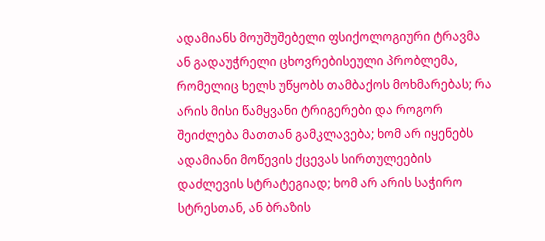ადამიანს მოუშუშებელი ფსიქოლოგიური ტრავმა ან გადაუჭრელი ცხოვრებისეული პრობლემა, რომელიც ხელს უწყობს თამბაქოს მოხმარებას; რა არის მისი წამყვანი ტრიგერები და როგორ შეიძლება მათთან გამკლავება; ხომ არ იყენებს ადამიანი მოწევის ქცევას სირთულეების დაძლევის სტრატეგიად; ხომ არ არის საჭირო სტრესთან, ან ბრაზის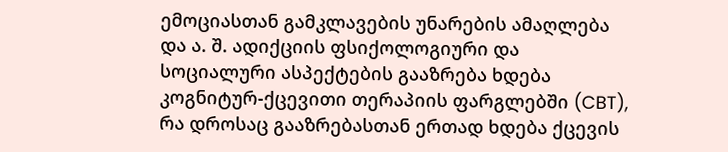ემოციასთან გამკლავების უნარების ამაღლება და ა. შ. ადიქციის ფსიქოლოგიური და სოციალური ასპექტების გააზრება ხდება კოგნიტურ-ქცევითი თერაპიის ფარგლებში (CBT), რა დროსაც გააზრებასთან ერთად ხდება ქცევის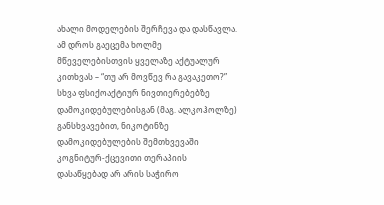ახალი მოდელების შერჩევა და დასწავლა. ამ დროს გაეცემა ხოლმე მწეველებისთვის ყველაზე აქტუალურ კითხვას – “თუ არ მოვწევ რა გავაკეთო?”
სხვა ფსიქოაქტიურ ნივთიერებებზე დამოკიდებულებისგან (მაგ. ალკოჰოლზე) განსხვავებით, ნიკოტინზე დამოკიდებულების შემთხვევაში კოგნიტურ-ქცევითი თერაპიის დასაწყებად არ არის საჭირო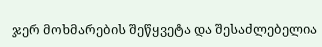ჯერ მოხმარების შეწყვეტა და შესაძლებელია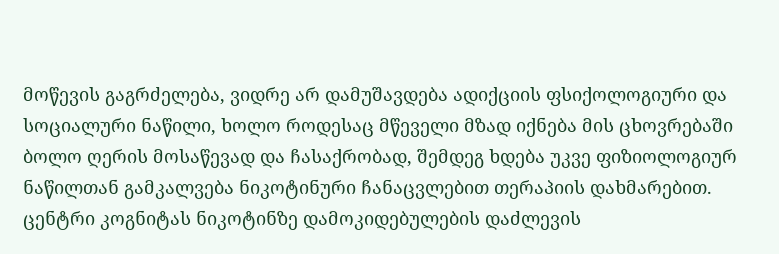მოწევის გაგრძელება, ვიდრე არ დამუშავდება ადიქციის ფსიქოლოგიური და სოციალური ნაწილი, ხოლო როდესაც მწეველი მზად იქნება მის ცხოვრებაში ბოლო ღერის მოსაწევად და ჩასაქრობად, შემდეგ ხდება უკვე ფიზიოლოგიურ ნაწილთან გამკალვება ნიკოტინური ჩანაცვლებით თერაპიის დახმარებით.
ცენტრი კოგნიტას ნიკოტინზე დამოკიდებულების დაძლევის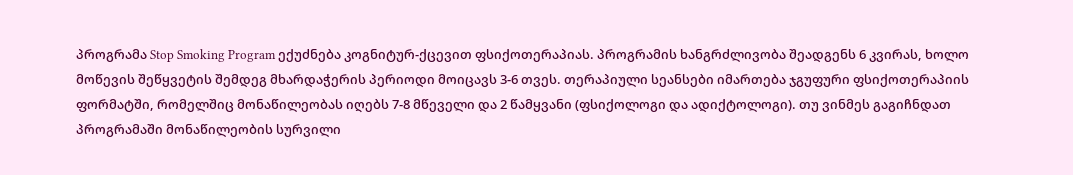პროგრამა Stop Smoking Program ექუძნება კოგნიტურ-ქცევით ფსიქოთერაპიას. პროგრამის ხანგრძლივობა შეადგენს 6 კვირას, ხოლო მოწევის შეწყვეტის შემდეგ მხარდაჭერის პერიოდი მოიცავს 3-6 თვეს. თერაპიული სეანსები იმართება ჯგუფური ფსიქოთერაპიის ფორმატში, რომელშიც მონაწილეობას იღებს 7-8 მწეველი და 2 წამყვანი (ფსიქოლოგი და ადიქტოლოგი). თუ ვინმეს გაგიჩნდათ პროგრამაში მონაწილეობის სურვილი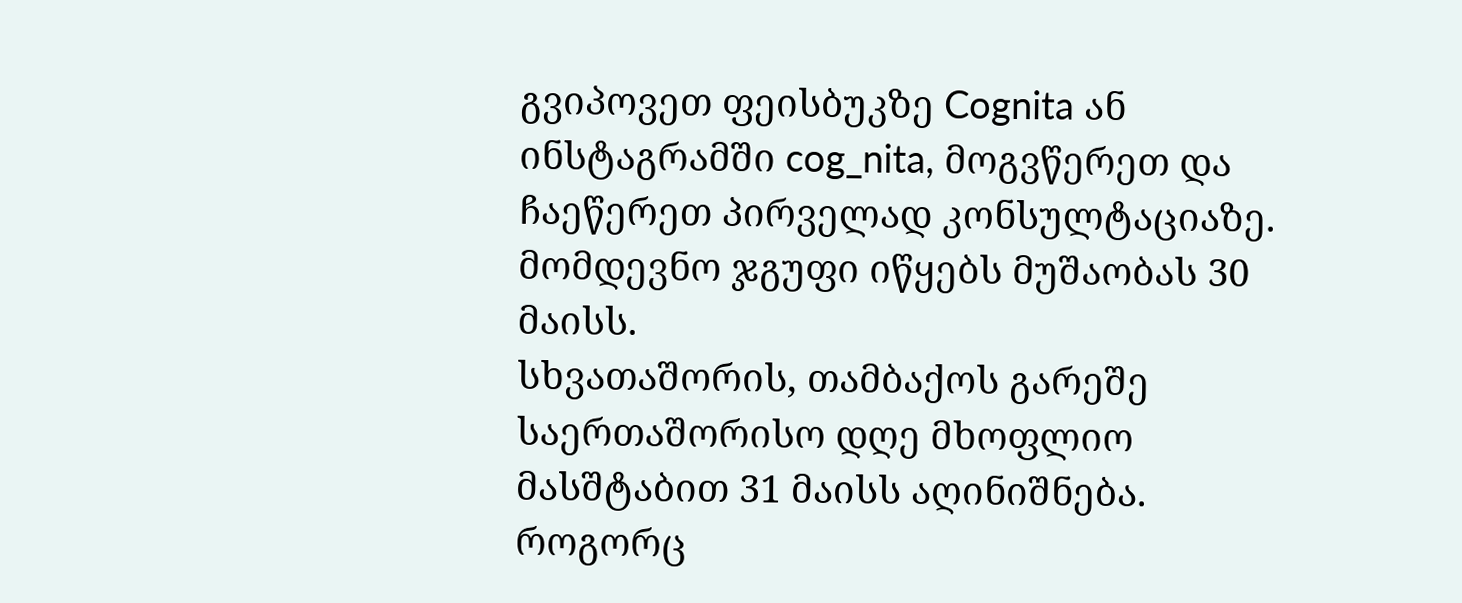გვიპოვეთ ფეისბუკზე Cognita ან ინსტაგრამში cog_nita, მოგვწერეთ და ჩაეწერეთ პირველად კონსულტაციაზე. მომდევნო ჯგუფი იწყებს მუშაობას 30 მაისს.
სხვათაშორის, თამბაქოს გარეშე საერთაშორისო დღე მხოფლიო მასშტაბით 31 მაისს აღინიშნება. როგორც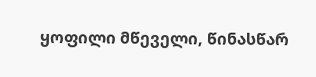ყოფილი მწეველი, წინასწარ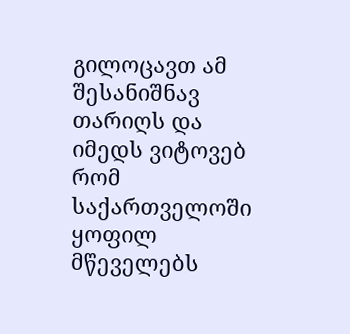გილოცავთ ამ შესანიშნავ თარიღს და იმედს ვიტოვებ რომ საქართველოში ყოფილ მწეველებს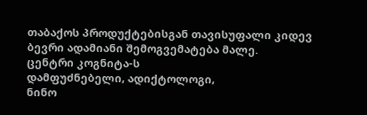თაბაქოს პროდუქტებისგან თავისუფალი კიდევ ბევრი ადამიანი შემოგვემატება მალე.
ცენტრი კოგნიტა-ს
დამფუძნებელი, ადიქტოლოგი,
ნინო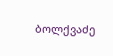ბოლქვაძე